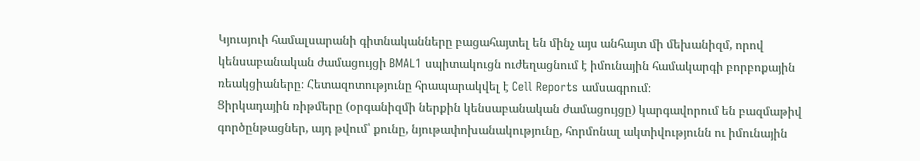Կյուսյուի համալսարանի գիտնականները բացահայտել են մինչ այս անհայտ մի մեխանիզմ, որով կենսաբանական ժամացույցի BMAL1 սպիտակուցն ուժեղացնում է իմունային համակարգի բորբոքային ռեակցիաները։ Հետազոտությունը հրապարակվել է Cell Reports ամսագրում։
Ցիրկադային ռիթմերը (օրգանիզմի ներքին կենսաբանական ժամացույցը) կարգավորում են բազմաթիվ գործընթացներ, այդ թվում՝ քունը, նյութափոխանակությունը, հորմոնալ ակտիվությունն ու իմունային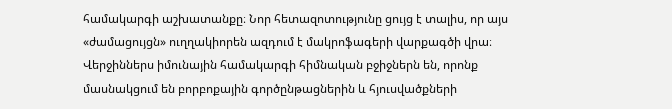համակարգի աշխատանքը։ Նոր հետազոտությունը ցույց է տալիս, որ այս «ժամացույցն» ուղղակիորեն ազդում է մակրոֆագերի վարքագծի վրա։ Վերջիններս իմունային համակարգի հիմնական բջիջներն են, որոնք մասնակցում են բորբոքային գործընթացներին և հյուսվածքների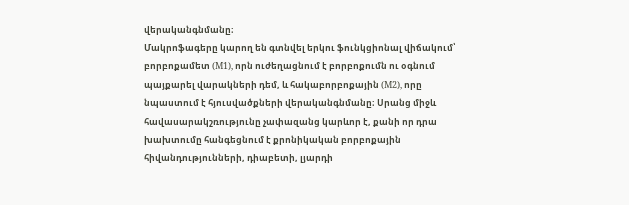վերականգնմանը։
Մակրոֆագերը կարող են գտնվել երկու ֆունկցիոնալ վիճակում՝ բորբոքամետ (M1), որն ուժեղացնում է բորբոքումն ու օգնում պայքարել վարակների դեմ, և հակաբորբոքային (M2), որը նպաստում է հյուսվածքների վերականգնմանը։ Սրանց միջև հավասարակշռությունը չափազանց կարևոր է, քանի որ դրա խախտումը հանգեցնում է քրոնիկական բորբոքային հիվանդությունների, դիաբետի, լյարդի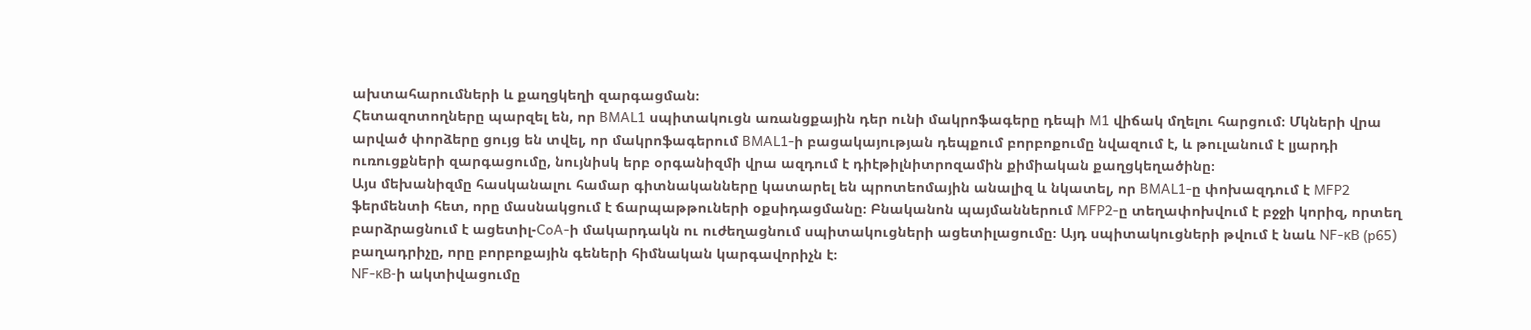ախտահարումների և քաղցկեղի զարգացման։
Հետազոտողները պարզել են, որ BMAL1 սպիտակուցն առանցքային դեր ունի մակրոֆագերը դեպի M1 վիճակ մղելու հարցում։ Մկների վրա արված փորձերը ցույց են տվել, որ մակրոֆագերում BMAL1-ի բացակայության դեպքում բորբոքումը նվազում է, և թուլանում է լյարդի ուռուցքների զարգացումը, նույնիսկ երբ օրգանիզմի վրա ազդում է դիէթիլնիտրոզամին քիմիական քաղցկեղածինը։
Այս մեխանիզմը հասկանալու համար գիտնականները կատարել են պրոտեոմային անալիզ և նկատել, որ BMAL1-ը փոխազդում է MFP2 ֆերմենտի հետ, որը մասնակցում է ճարպաթթուների օքսիդացմանը։ Բնականոն պայմաններում MFP2-ը տեղափոխվում է բջջի կորիզ, որտեղ բարձրացնում է ացետիլ-CoA-ի մակարդակն ու ուժեղացնում սպիտակուցների ացետիլացումը։ Այդ սպիտակուցների թվում է նաև NF-κB (p65) բաղադրիչը, որը բորբոքային գեների հիմնական կարգավորիչն է։
NF-κB-ի ակտիվացումը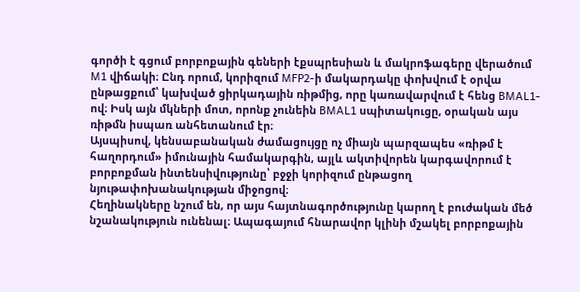գործի է գցում բորբոքային գեների էքսպրեսիան և մակրոֆագերը վերածում M1 վիճակի։ Ընդ որում, կորիզում MFP2-ի մակարդակը փոխվում է օրվա ընթացքում՝ կախված ցիրկադային ռիթմից, որը կառավարվում է հենց BMAL1-ով։ Իսկ այն մկների մոտ, որոնք չունեին BMAL1 սպիտակուցը, օրական այս ռիթմն իսպառ անհետանում էր։
Այսպիսով, կենսաբանական ժամացույցը ոչ միայն պարզապես «ռիթմ է հաղորդում» իմունային համակարգին, այլև ակտիվորեն կարգավորում է բորբոքման ինտենսիվությունը՝ բջջի կորիզում ընթացող նյութափոխանակության միջոցով։
Հեղինակները նշում են, որ այս հայտնագործությունը կարող է բուժական մեծ նշանակություն ունենալ։ Ապագայում հնարավոր կլինի մշակել բորբոքային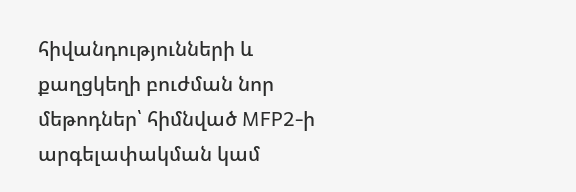հիվանդությունների և քաղցկեղի բուժման նոր մեթոդներ՝ հիմնված MFP2-ի արգելափակման կամ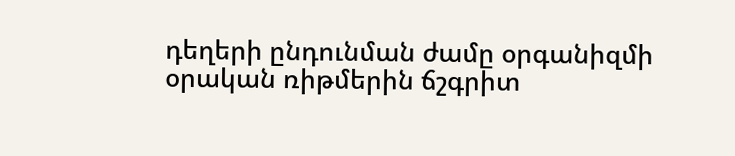դեղերի ընդունման ժամը օրգանիզմի օրական ռիթմերին ճշգրիտ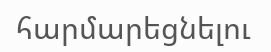հարմարեցնելու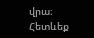վրա։
Հետևեք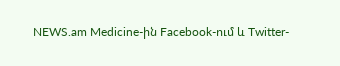NEWS.am Medicine-ին Facebook-ում և Twitter-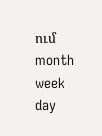ում
month
week
day